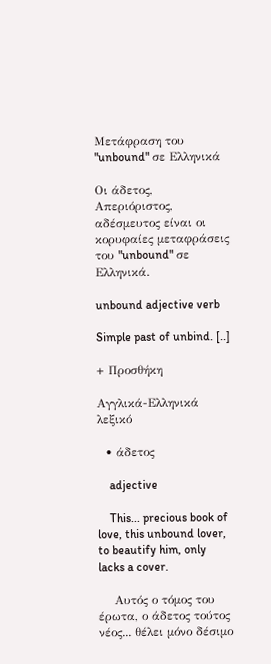Μετάφραση του "unbound" σε Ελληνικά

Οι άδετος, Απεριόριστος, αδέσμευτος είναι οι κορυφαίες μεταφράσεις του "unbound" σε Ελληνικά.

unbound adjective verb

Simple past of unbind. [..]

+ Προσθήκη

Αγγλικά-Ελληνικά λεξικό

  • άδετος

    adjective

    This... precious book of love, this unbound lover, to beautify him, only lacks a cover.

    Αυτός ο τόμος του έρωτα, ο άδετος τούτος νέος... θέλει μόνο δέσιμο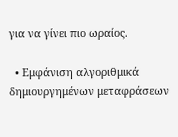για να γίνει πιο ωραίος.

  • Εμφάνιση αλγοριθμικά δημιουργημένων μεταφράσεων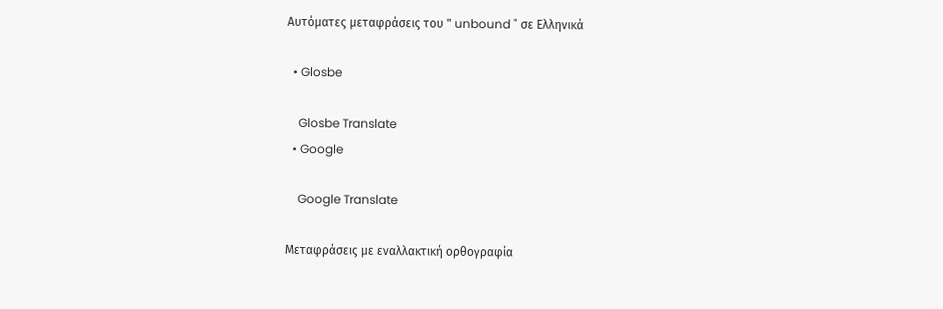Αυτόματες μεταφράσεις του " unbound " σε Ελληνικά

  • Glosbe

    Glosbe Translate
  • Google

    Google Translate

Μεταφράσεις με εναλλακτική ορθογραφία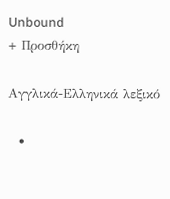Unbound
+ Προσθήκη

Αγγλικά-Ελληνικά λεξικό

  •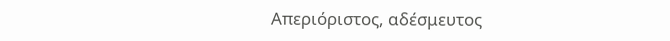Απεριόριστος, αδέσμευτος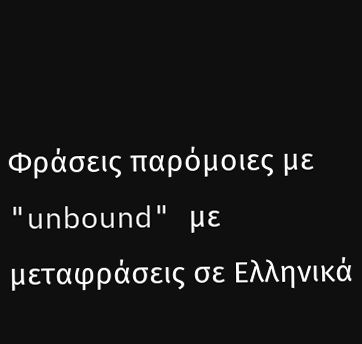Φράσεις παρόμοιες με "unbound" με μεταφράσεις σε Ελληνικά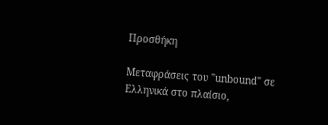Προσθήκη

Μεταφράσεις του "unbound" σε Ελληνικά στο πλαίσιο,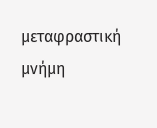μεταφραστική μνήμη